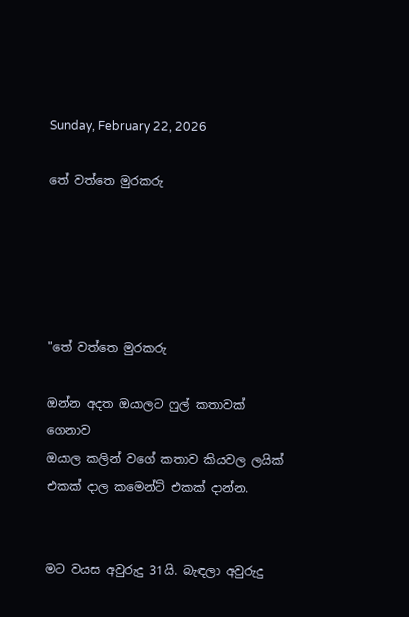Sunday, February 22, 2026

තේ වත්තෙ මුරකරු





"තේ වත්තෙ මුරකරු

ඔන්න අදත ඔයාලට ෆුල් කතාවක් ගෙනාව
ඔයාල කලින් වගේ කතාව කියවල ලයික්
එකක් දාල කමෙන්ට් එකක් දාන්න.


මට වයස අවුරුදු 31යි. බැඳලා අවුරුදු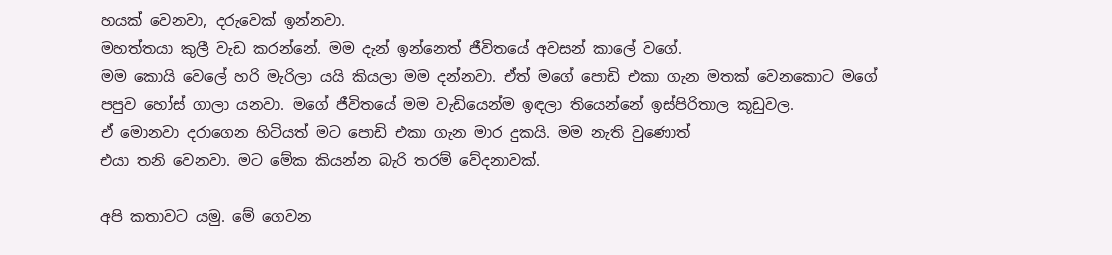හයක් වෙනවා, දරුවෙක් ඉන්නවා.
මහත්තයා කුලී වැඩ කරන්නේ. මම දැන් ඉන්නෙත් ජීවිතයේ අවසන් කාලේ වගේ.
මම කොයි වෙලේ හරි මැරිලා යයි කියලා මම දන්නවා. ඒත් මගේ පොඩි එකා ගැන මතක් වෙනකොට මගේ පපුව හෝස් ගාලා යනවා. මගේ ජීවිතයේ මම වැඩියෙන්ම ඉඳලා තියෙන්නේ ඉස්පිරිතාල කූඩුවල.
ඒ මොනවා දරාගෙන හිටියත් මට පොඩි එකා ගැන මාර දුකයි. මම නැති වුණොත්
එයා තනි වෙනවා. මට මේක කියන්න බැරි තරම් වේදනාවක්.

අපි කතාවට යමු. මේ ගෙවන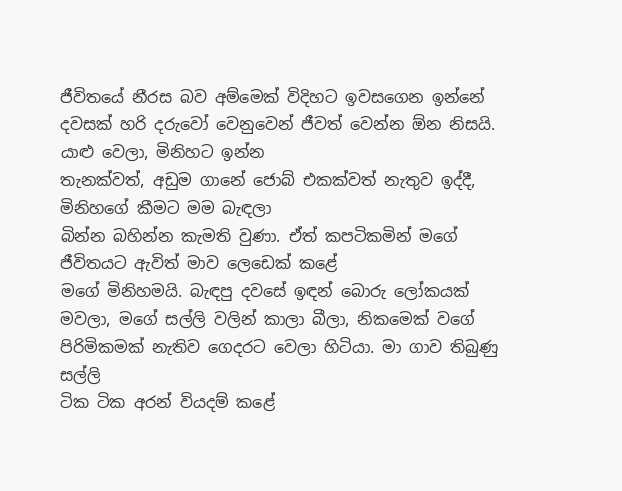ජීවිතයේ නීරස බව අම්මෙක් විදිහට ඉවසගෙන ඉන්නේ
දවසක් හරි දරුවෝ වෙනුවෙන් ජීවත් වෙන්න ඕන නිසයි. යාළු වෙලා, මිනිහට ඉන්න
තැනක්වත්, අඩුම ගානේ ජොබ් එකක්වත් නැතුව ඉද්දී, මිනිහගේ කීමට මම බැඳලා
බින්න බහින්න කැමති වුණා. ඒත් කපටිකමින් මගේ ජීවිතයට ඇවිත් මාව ලෙඩෙක් කළේ
මගේ මිනිහමයි. බැඳපු දවසේ ඉඳන් බොරු ලෝකයක් මවලා, මගේ සල්ලි වලින් කාලා බීලා, නිකමෙක් වගේ පිරිමිකමක් නැතිව ගෙදරට වෙලා හිටියා. මා ගාව තිබුණු සල්ලි
ටික ටික අරන් වියදම් කළේ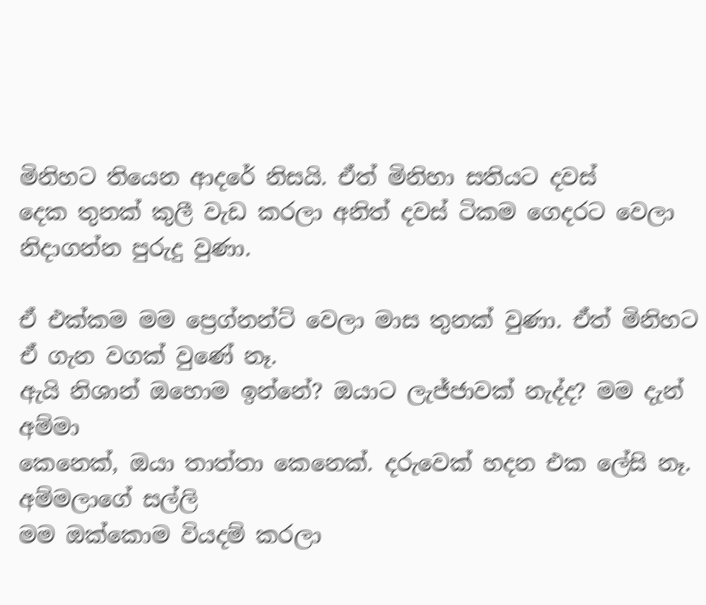මිනිහට තියෙන ආදරේ නිසයි. ඒත් මිනිහා සතියට දවස්
දෙක තුනක් කුලී වැඩ කරලා අනිත් දවස් ටිකම ගෙදරට වෙලා නිදාගන්න පුරුදු වුණා.

ඒ එක්කම මම ප්‍රෙග්නන්ට් වෙලා මාස තුනක් වුණා. ඒත් මිනිහට ඒ ගැන වගක් වුණේ නෑ.
ඇයි නිශාන් ඔහොම ඉන්නේ? ඔයාට ලැජ්ජාවක් නැද්ද? මම දැන් අම්මා
කෙනෙක්, ඔයා තාත්තා කෙනෙක්. දරුවෙක් හදන එක ලේසි නෑ. අම්මලාගේ සල්ලි
මම ඔක්කොම වියදම් කරලා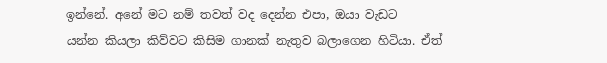ඉන්නේ. අනේ මට නම් තවත් වද දෙන්න එපා, ඔයා වැඩට
යන්න කියලා කිව්වට කිසිම ගානක් නැතුව බලාගෙන හිටියා. ඒත්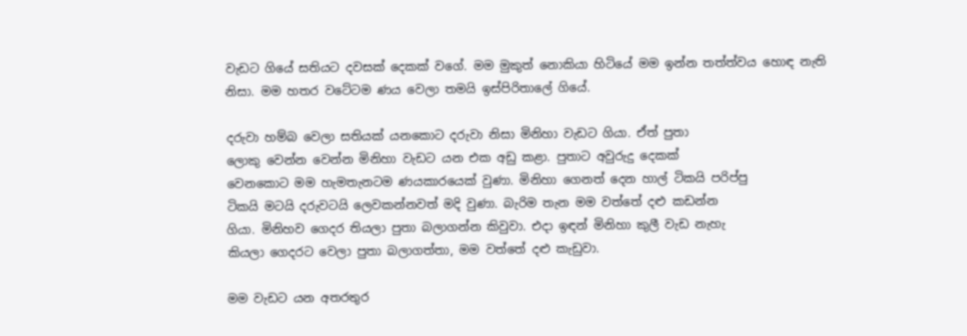වැඩට ගියේ සතියට දවසක් දෙකක් වගේ. මම මුකුත් නොකියා හිටියේ මම ඉන්න තත්ත්වය හොඳ නැති
නිසා. මම හතර වටේටම ණය වෙලා තමයි ඉස්පිරිතාලේ ගියේ.

දරුවා හම්බ වෙලා සතියක් යනකොට දරුවා නිසා මිනිහා වැඩට ගියා. ඒත් පුතා
ලොකු වෙන්න වෙන්න මිනිහා වැඩට යන එක අඩු කළා. පුතාට අවුරුදු දෙකක්
වෙනකොට මම හැමතැනටම ණයකාරයෙක් වුණා. මිනිහා ගෙනත් දෙන හාල් ටිකයි පරිප්පු
ටිකයි මටයි දරුවටයි ලෙවකන්නවත් මදි වුණා. බැරිම තැන මම වත්තේ දළු කඩන්න
ගියා. මිනිහව ගෙදර තියලා පුතා බලාගන්න කිවුවා. එදා ඉඳන් මිනිහා කුලී වැඩ නැහැ
කියලා ගෙදරට වෙලා පුතා බලාගත්තා, මම වත්තේ දළු කැඩුවා.

මම වැඩට යන අතරතුර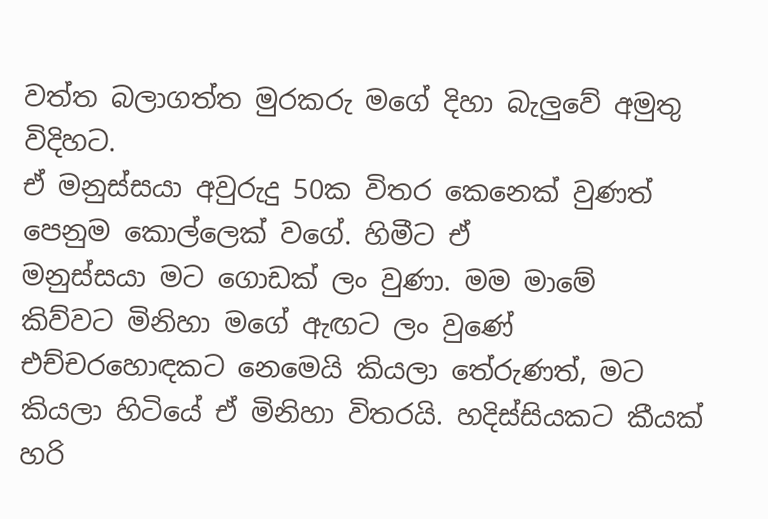වත්ත බලාගත්ත මුරකරු මගේ දිහා බැලුවේ අමුතු විදිහට.
ඒ මනුස්සයා අවුරුදු 50ක විතර කෙනෙක් වුණත් පෙනුම කොල්ලෙක් වගේ. හිමීට ඒ
මනුස්සයා මට ගොඩක් ලං වුණා. මම මාමේ
කිව්වට මිනිහා මගේ ඇඟට ලං වුණේ එච්චරහොඳකට නෙමෙයි කියලා තේරුණත්, මට
කියලා හිටියේ ඒ මිනිහා විතරයි. හදිස්සියකට කීයක් හරි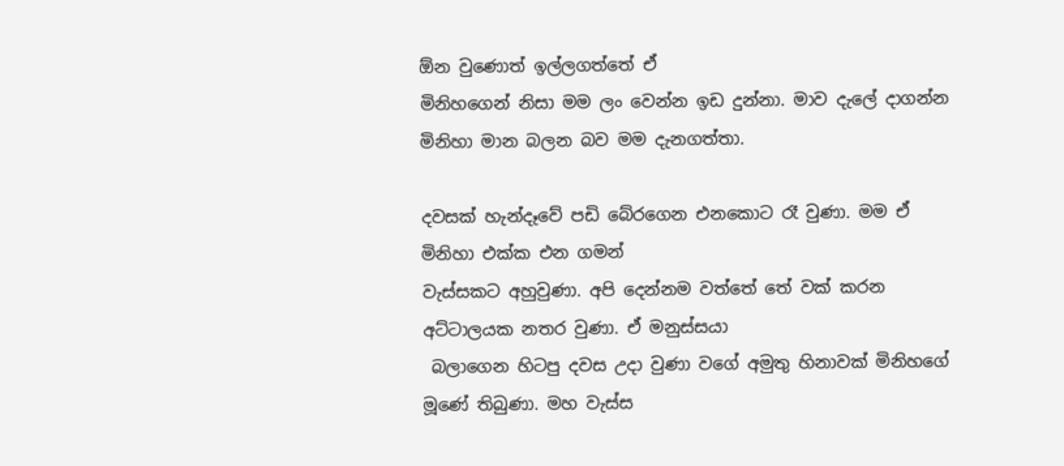ඕන වුණොත් ඉල්ලගත්තේ ඒ
මිනිහගෙන් නිසා මම ලං වෙන්න ඉඩ දුන්නා. මාව දැලේ දාගන්න මිනිහා මාන බලන බව මම දැනගත්තා.

දවසක් හැන්දෑවේ පඩි බේරගෙන එනකොට රෑ වුණා. මම ඒ මිනිහා එක්ක එන ගමන්
වැස්සකට අහුවුණා. අපි දෙන්නම වත්තේ තේ වක් කරන අට්ටාලයක නතර වුණා. ඒ මනුස්සයා
 බලාගෙන හිටපු දවස උදා වුණා වගේ අමුතු හිනාවක් මිනිහගේ මූණේ තිබුණා. මහ වැස්ස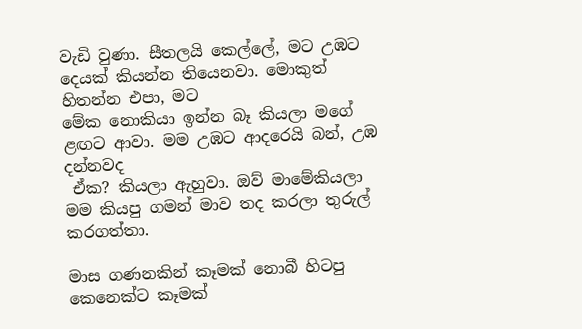වැඩි වුණා. සීතලයි කෙල්ලේ, මට උඹට දෙයක් කියන්න තියෙනවා. මොකුත් හිතන්න එපා, මට
මේක නොකියා ඉන්න බෑ කියලා මගේ ළඟට ආවා. මම උඹට ආදරෙයි බන්, උඹ දන්නවද
 ඒක? කියලා ඇහුවා. ඔව් මාමේකියලා මම කියපු ගමන් මාව තද කරලා තුරුල් කරගත්තා.

මාස ගණනකින් කෑමක් නොබී හිටපු කෙනෙක්ට කෑමක්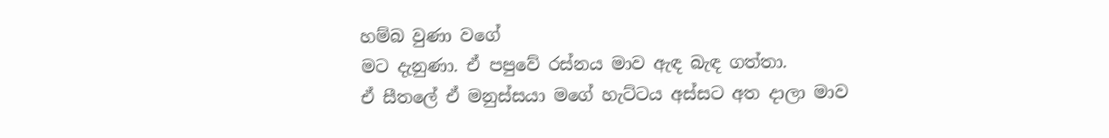හම්බ වුණා වගේ
මට දැනුණා. ඒ පපුවේ රස්නය මාව ඇඳ බැඳ ගත්තා.
ඒ සීතලේ ඒ මනුස්සයා මගේ හැට්ටය අස්සට අත දාලා මාව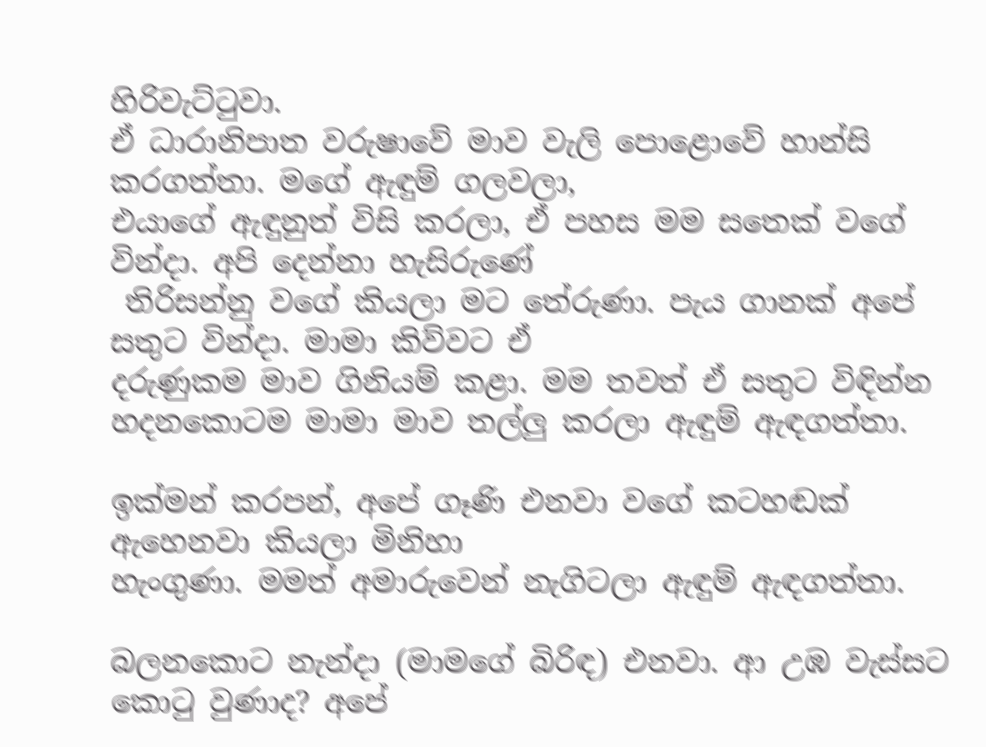හිරිවැට්ටුවා.
ඒ ධාරානිපාත වරුෂාවේ මාව වැලි පොළොවේ හාන්සි කරගත්තා. මගේ ඇඳුම් ගලවලා,
එයාගේ ඇඳුනුත් විසි කරලා, ඒ පහස මම සතෙක් වගේ වින්දා. අපි දෙන්නා හැසිරුණේ
 තිරිසන්නු වගේ කියලා මට තේරුණා. පැය ගානක් අපේ සතුට වින්දා. මාමා කිව්වට ඒ
දරුණුකම මාව ගිනියම් කළා. මම තවත් ඒ සතුට විඳින්න හදනකොටම මාමා මාව තල්ලු කරලා ඇඳුම් ඇඳගත්තා.

ඉක්මන් කරපන්, අපේ ගෑණි එනවා වගේ කටහඬක් ඇහෙනවා කියලා මිනිහා
හැංගුණා. මමත් අමාරුවෙන් නැගිටලා ඇඳුම් ඇඳගත්තා.

බලනකොට නැන්දා (මාමගේ බිරිඳ) එනවා. ආ උඹ වැස්සට කොටු වුණාද? අපේ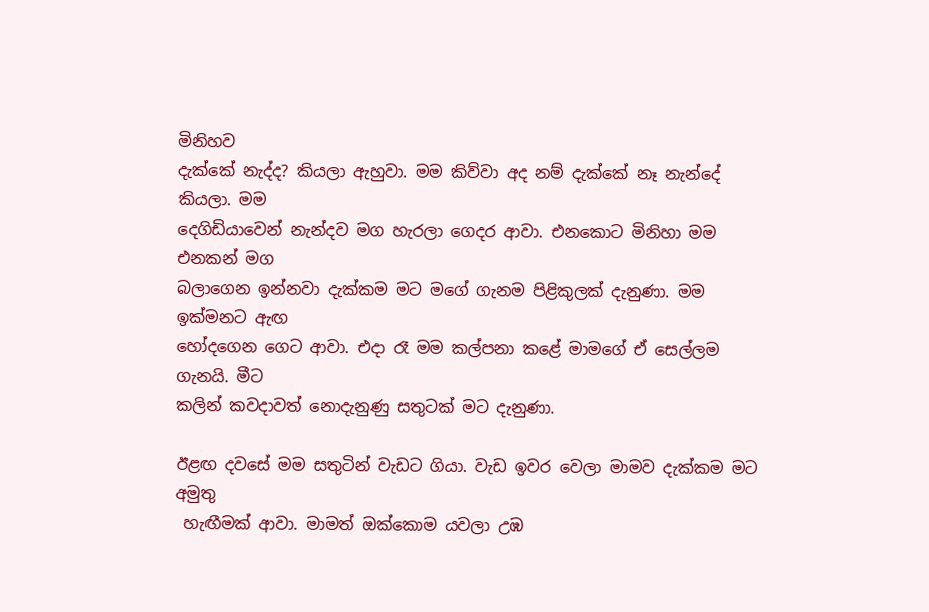මිනිහව
දැක්කේ නැද්ද? කියලා ඇහුවා. මම කිව්වා අද නම් දැක්කේ නෑ නැන්දේ කියලා. මම
දෙගිඩියාවෙන් නැන්දව මග හැරලා ගෙදර ආවා. එනකොට මිනිහා මම එනකන් මග
බලාගෙන ඉන්නවා දැක්කම මට මගේ ගැනම පිළිකුලක් දැනුණා. මම ඉක්මනට ඇඟ
හෝදගෙන ගෙට ආවා. එදා රෑ මම කල්පනා කළේ මාමගේ ඒ සෙල්ලම ගැනයි. මීට
කලින් කවදාවත් නොදැනුණු සතුටක් මට දැනුණා.

ඊළඟ දවසේ මම සතුටින් වැඩට ගියා. වැඩ ඉවර වෙලා මාමව දැක්කම මට අමුතු
 හැඟීමක් ආවා. මාමත් ඔක්කොම යවලා උඹ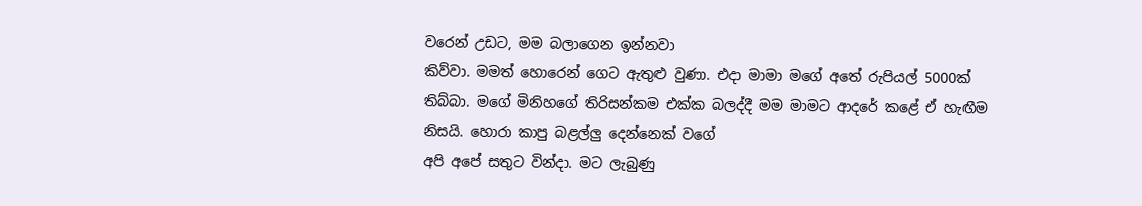වරෙන් උඩට, මම බලාගෙන ඉන්නවා
කිව්වා. මමත් හොරෙන් ගෙට ඇතුළු වුණා. එදා මාමා මගේ අතේ රුපියල් 5000ක්
තිබ්බා. මගේ මිනිහගේ තිරිසන්කම එක්ක බලද්දී මම මාමට ආදරේ කළේ ඒ හැඟීම
නිසයි. හොරා කාපු බළල්ලු දෙන්නෙක් වගේ
අපි අපේ සතුට වින්දා. මට ලැබුණු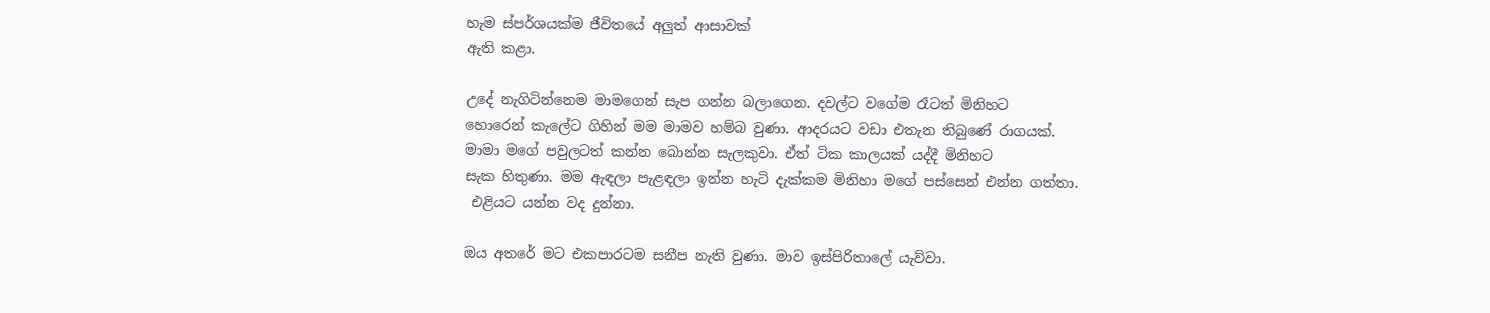හැම ස්පර්ශයක්ම ජීවිතයේ අලුත් ආසාවක්
ඇති කළා.

උදේ නැගිටින්නෙම මාමගෙන් සැප ගන්න බලාගෙන. දවල්ට වගේම රෑටත් මිනිහට
හොරෙන් කැලේට ගිහින් මම මාමව හම්බ වුණා. ආදරයට වඩා එතැන තිබුණේ රාගයක්.
මාමා මගේ පවුලටත් කන්න බොන්න සැලකුවා. ඒත් ටික කාලයක් යද්දී මිනිහට
සැක හිතුණා. මම ඇඳලා පැළඳලා ඉන්න හැටි දැක්කම මිනිහා මගේ පස්සෙන් එන්න ගත්තා.
 එළියට යන්න වද දුන්නා.

ඔය අතරේ මට එකපාරටම සනීප නැති වුණා. මාව ඉස්පිරිතාලේ යැව්වා.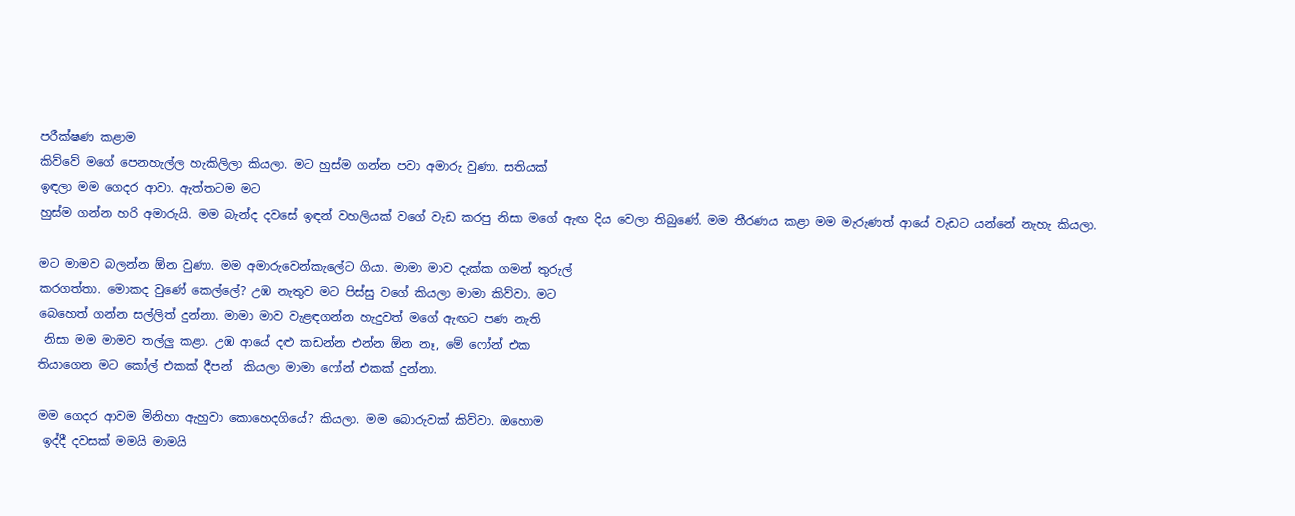පරීක්ෂණ කළාම
කිව්වේ මගේ පෙනහැල්ල හැකිලිලා කියලා. මට හුස්ම ගන්න පවා අමාරු වුණා. සතියක්
ඉඳලා මම ගෙදර ආවා. ඇත්තටම මට
හුස්ම ගන්න හරි අමාරුයි. මම බැන්ද දවසේ ඉඳන් වහලියක් වගේ වැඩ කරපු නිසා මගේ ඇඟ දිය වෙලා තිබුණේ. මම තීරණය කළා මම මැරුණත් ආයේ වැඩට යන්නේ නැහැ කියලා.

මට මාමව බලන්න ඕන වුණා. මම අමාරුවෙන්කැලේට ගියා. මාමා මාව දැක්ක ගමන් තුරුල්
කරගත්තා. මොකද වුණේ කෙල්ලේ? උඹ නැතුව මට පිස්සු වගේ කියලා මාමා කිව්වා. මට
බෙහෙත් ගන්න සල්ලිත් දුන්නා. මාමා මාව වැළඳගන්න හැදුවත් මගේ ඇඟට පණ නැති
 නිසා මම මාමව තල්ලු කළා. උඹ ආයේ දළු කඩන්න එන්න ඕන නෑ, මේ ෆෝන් එක
තියාගෙන මට කෝල් එකක් දීපන්  කියලා මාමා ෆෝන් එකක් දුන්නා.

මම ගෙදර ආවම මිනිහා ඇහුවා කොහෙදගියේ? කියලා. මම බොරුවක් කිව්වා. ඔහොම
 ඉද්දී දවසක් මමයි මාමයි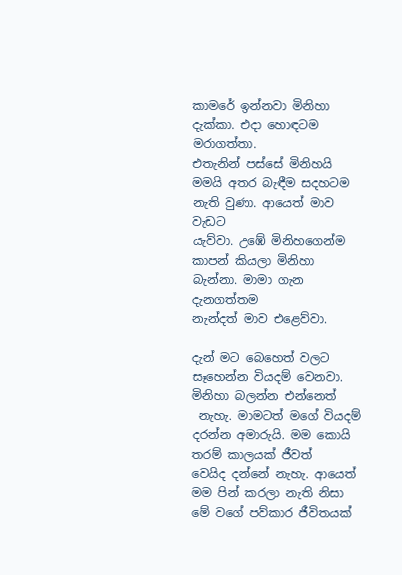කාමරේ ඉන්නවා මිනිහා දැක්කා. එදා හොඳටම මරාගත්තා.
එතැනින් පස්සේ මිනිහයි මමයි අතර බැඳීම සදහටම නැති වුණා. ආයෙත් මාව වැඩට
යැව්වා. උඹේ මිනිහගෙන්ම කාපන් කියලා මිනිහා බැන්නා. මාමා ගැන දැනගත්තම
නැන්දත් මාව එළෙව්වා.

දැන් මට බෙහෙත් වලට සෑහෙන්න වියදම් වෙනවා. මිනිහා බලන්න එන්නෙත්
 නැහැ. මාමටත් මගේ වියදම් දරන්න අමාරුයි. මම කොයි තරම් කාලයක් ජීවත්
වෙයිද දන්නේ නැහැ. ආයෙත් මම පින් කරලා නැති නිසා මේ වගේ පව්කාර ජීවිතයක්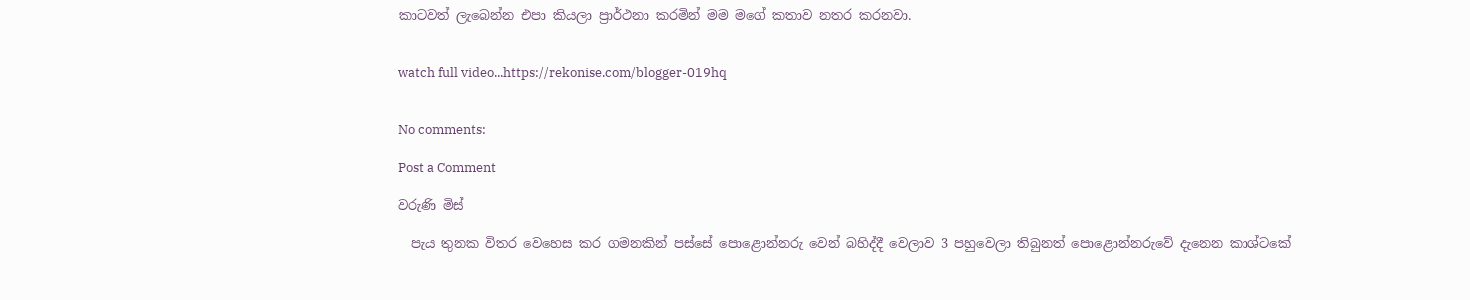කාටවත් ලැබෙන්න එපා කියලා ප්‍රාර්ථනා කරමින් මම මගේ කතාව නතර කරනවා.


watch full video...https://rekonise.com/blogger-019hq


No comments:

Post a Comment

වරුණි මිස්

  පැය තුනක විතර වෙහෙස කර ගමනකින් පස්සේ පොළොන්නරු වෙන් බහිද්දී වෙලාව 3 පහුවෙලා තිබුනත් පොළොන්නරුවේ දැනෙන කාශ්ටකේ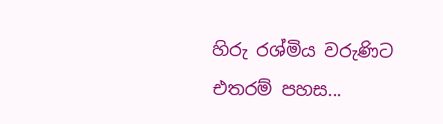හිරු රශ්මිය වරුණිට එතරම් පහස...